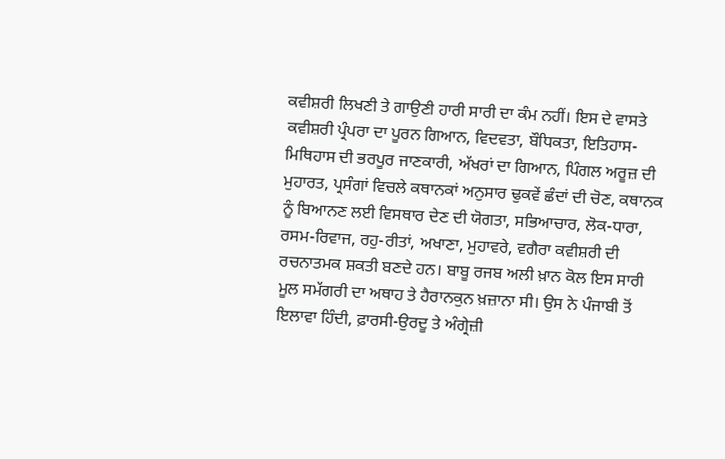ਕਵੀਸ਼ਰੀ ਲਿਖਣੀ ਤੇ ਗਾਉਣੀ ਹਾਰੀ ਸਾਰੀ ਦਾ ਕੰਮ ਨਹੀਂ। ਇਸ ਦੇ ਵਾਸਤੇ ਕਵੀਸ਼ਰੀ ਪ੍ਰੰਪਰਾ ਦਾ ਪੂਰਨ ਗਿਆਨ, ਵਿਦਵਤਾ, ਬੌਧਿਕਤਾ, ਇਤਿਹਾਸ-ਮਿਥਿਹਾਸ ਦੀ ਭਰਪੂਰ ਜਾਣਕਾਰੀ, ਅੱਖਰਾਂ ਦਾ ਗਿਆਨ, ਪਿੰਗਲ ਅਰੂਜ਼ ਦੀ ਮੁਹਾਰਤ, ਪ੍ਰਸੰਗਾਂ ਵਿਚਲੇ ਕਥਾਨਕਾਂ ਅਨੁਸਾਰ ਢੁਕਵੇਂ ਛੰਦਾਂ ਦੀ ਚੋਣ, ਕਥਾਨਕ ਨੂੰ ਬਿਆਨਣ ਲਈ ਵਿਸਥਾਰ ਦੇਣ ਦੀ ਯੋਗਤਾ, ਸਭਿਆਚਾਰ, ਲੋਕ-ਧਾਰਾ, ਰਸਮ-ਰਿਵਾਜ, ਰਹੁ-ਰੀਤਾਂ, ਅਖਾਣਾ, ਮੁਹਾਵਰੇ, ਵਗੈਰਾ ਕਵੀਸ਼ਰੀ ਦੀ ਰਚਨਾਤਮਕ ਸ਼ਕਤੀ ਬਣਦੇ ਹਨ। ਬਾਬੂ ਰਜਬ ਅਲੀ ਖ਼ਾਨ ਕੋਲ ਇਸ ਸਾਰੀ ਮੂਲ ਸਮੱਗਰੀ ਦਾ ਅਥਾਹ ਤੇ ਹੈਰਾਨਕੁਨ ਖ਼ਜ਼ਾਨਾ ਸੀ। ਉਸ ਨੇ ਪੰਜਾਬੀ ਤੋਂ ਇਲਾਵਾ ਹਿੰਦੀ, ਫ਼ਾਰਸੀ-ਉਰਦੂ ਤੇ ਅੰਗ੍ਰੇਜ਼ੀ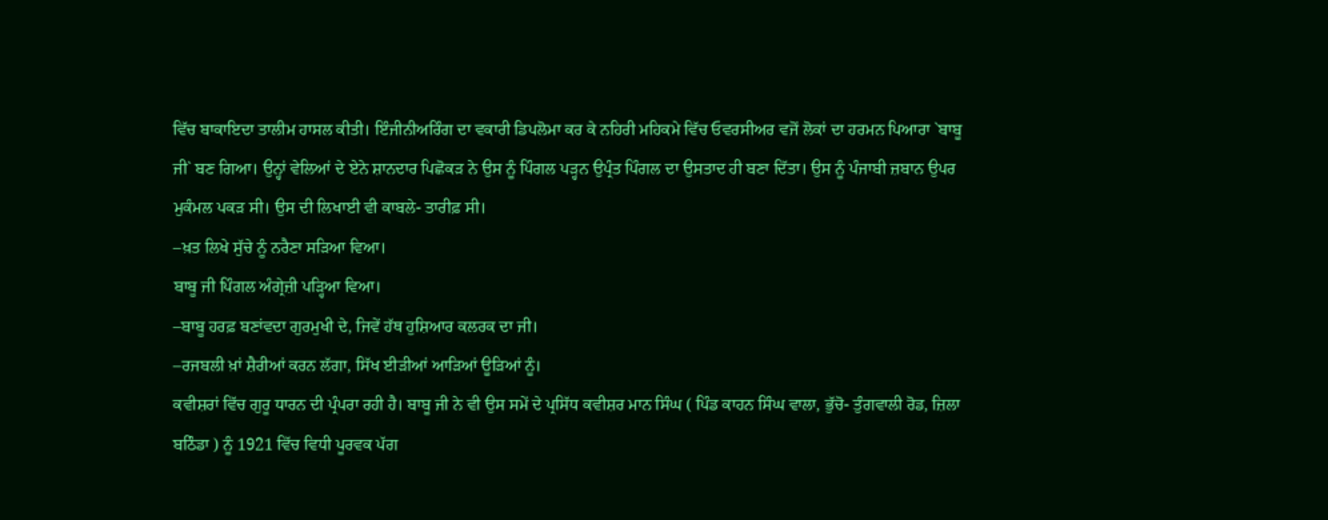ਵਿੱਚ ਬਾਕਾਇਦਾ ਤਾਲੀਮ ਹਾਸਲ ਕੀਤੀ। ਇੰਜੀਨੀਅਰਿੰਗ ਦਾ ਵਕਾਰੀ ਡਿਪਲੋਮਾ ਕਰ ਕੇ ਨਹਿਰੀ ਮਹਿਕਮੇ ਵਿੱਚ ਓਵਰਸੀਅਰ ਵਜੋਂ ਲੋਕਾਂ ਦਾ ਹਰਮਨ ਪਿਆਰਾ `ਬਾਬੂ ਜੀ` ਬਣ ਗਿਆ। ਉਨ੍ਹਾਂ ਵੇਲਿਆਂ ਦੇ ਏਨੇ ਸ਼ਾਨਦਾਰ ਪਿਛੋਕੜ ਨੇ ਉਸ ਨੂੰ ਪਿੰਗਲ ਪੜ੍ਹਨ ਉਪ੍ਰੰਤ ਪਿੰਗਲ ਦਾ ਉਸਤਾਦ ਹੀ ਬਣਾ ਦਿੱਤਾ। ਉਸ ਨੂੰ ਪੰਜਾਬੀ ਜ਼ਬਾਨ ਉਪਰ ਮੁਕੰਮਲ ਪਕੜ ਸੀ। ਉਸ ਦੀ ਲਿਖਾਈ ਵੀ ਕਾਬਲੇ- ਤਾਰੀਫ਼ ਸੀ।
–ਖ਼ਤ ਲਿਖੇ ਸੁੱਚੇ ਨੂੰ ਨਰੈਣਾ ਸੜਿਆ ਵਿਆ।
ਬਾਬੂ ਜੀ ਪਿੰਗਲ ਅੰਗ੍ਰੇਜ਼ੀ ਪੜ੍ਹਿਆ ਵਿਆ।
–ਬਾਬੂ ਹਰਫ਼ ਬਣਾਂਵਦਾ ਗੁਰਮੁਖੀ ਦੇ, ਜਿਵੇਂ ਹੱਥ ਹੁਸ਼ਿਆਰ ਕਲਰਕ ਦਾ ਜੀ।
–ਰਜਬਲੀ ਖ਼ਾਂ ਸ਼ੈਰੀਆਂ ਕਰਨ ਲੱਗਾ, ਸਿੱਖ ਈੜੀਆਂ ਆੜਿਆਂ ਊੜਿਆਂ ਨੂੰ।
ਕਵੀਸ਼ਰਾਂ ਵਿੱਚ ਗੁਰੂ ਧਾਰਨ ਦੀ ਪ੍ਰੰਪਰਾ ਰਹੀ ਹੈ। ਬਾਬੂ ਜੀ ਨੇ ਵੀ ਉਸ ਸਮੇਂ ਦੇ ਪ੍ਰਸਿੱਧ ਕਵੀਸ਼ਰ ਮਾਨ ਸਿੰਘ ( ਪਿੰਡ ਕਾਹਨ ਸਿੰਘ ਵਾਲਾ, ਭੁੱਚੋ- ਤੁੰਗਵਾਲੀ ਰੋਡ, ਜ਼ਿਲਾ ਬਠਿੰਡਾ ) ਨੂੰ 1921 ਵਿੱਚ ਵਿਧੀ ਪੂਰਵਕ ਪੱਗ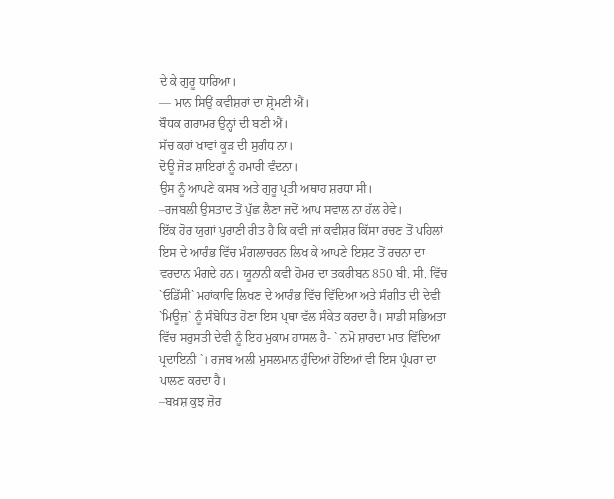ਦੇ ਕੇ ਗੁਰੂ ਧਾਰਿਆ।
— ਮਾਨ ਸਿਉਂ ਕਵੀਸ਼ਰਾਂ ਦਾ ਸ਼੍ਰੋਮਣੀ ਐਂ।
ਬੌਧਕ ਗਰਾਮਰ ਉਨ੍ਹਾਂ ਦੀ ਬਣੀ ਐਂ।
ਸੱਚ ਕਹਾਂ ਖਾਵਾਂ ਕੂੜ ਦੀ ਸੁਗੰਧ ਨਾ।
ਦੋਊ ਜੋੜ ਸ਼ਾਇਰਾਂ ਨੂੰ ਹਮਾਰੀ ਵੰਦਨਾ।
ਉਸ ਨੂੰ ਆਪਣੇ ਕਸਬ ਅਤੇ ਗੁਰੂ ਪ੍ਰਤੀ ਅਥਾਹ ਸ਼ਰਧਾ ਸੀ।
–ਰਜਬਲੀ ਉਸਤਾਦ ਤੋਂ ਪੁੱਛ ਲੈਣਾ ਜਦੋਂ ਆਪ ਸਵਾਲ ਨਾ ਹੱਲ ਹੇਵੇ।
ਇੱਕ ਹੋਰ ਯੁਗਾਂ ਪੁਰਾਣੀ ਰੀਤ ਹੈ ਕਿ ਕਵੀ ਜਾਂ ਕਵੀਸ਼ਰ ਕਿੱਸਾ ਰਚਣ ਤੋਂ ਪਹਿਲਾਂ ਇਸ ਦੇ ਆਰੰਭ ਵਿੱਚ ਮੰਗਲਾਚਰਨ ਲਿਖ ਕੇ ਆਪਣੇ ਇਸ਼ਟ ਤੋਂ ਰਚਨਾ ਦਾ ਵਰਦਾਨ ਮੰਗਦੇ ਹਨ। ਯੂਨਾਨੀ ਕਵੀ ਹੋਮਰ ਦਾ ਤਕਰੀਬਨ 850 ਬੀ. ਸੀ. ਵਿੱਚ `ਓਡਿੱਸੀ` ਮਹਾਂਕਾਵਿ ਲਿਖਣ ਦੇ ਆਰੰਭ ਵਿੱਚ ਵਿੱਦਿਆ ਅਤੇ ਸੰਗੀਤ ਦੀ ਦੇਵੀ `ਮਿਊਜ਼` ਨੂੰ ਸੰਬੋਧਿਤ ਹੋਣਾ ਇਸ ਪ੍ਥਾ ਵੱਲ ਸੰਕੇਤ ਕਰਦਾ ਹੈ। ਸਾਡੀ ਸਭਿਅਤਾ ਵਿੱਚ ਸਰੁਸਤੀ ਦੇਵੀ ਨੂੰ ਇਹ ਮੁਕਾਮ ਹਾਸਲ ਹੈ- ` ਨਮੋ ਸ਼ਾਰਦਾ ਮਾਤ ਵਿੱਦਿਆ ਪ੍ਰਦਾਇਨੀ `। ਰਜਬ ਅਲੀ ਮੁਸਲਮਾਨ ਹੁੰਦਿਆਂ ਹੋਇਆਂ ਵੀ ਇਸ ਪ੍ਰੰਪਰਾ ਦਾ ਪਾਲਣ ਕਰਦਾ ਹੈ।
–ਬਖ਼ਸ਼ ਕੁਝ ਜ਼ੋਰ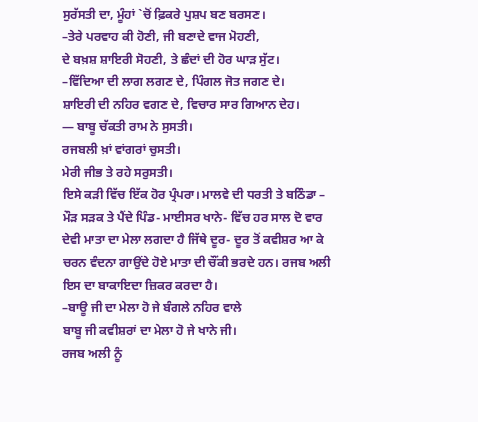ਸੁਰੱਸਤੀ ਦਾ, ਮੂੰਹਾਂ `ਚੋਂ ਫ਼ਿਕਰੇ ਪੁਸ਼ਪ ਬਣ ਬਰਸਣ।
–ਤੇਰੇ ਪਰਵਾਹ ਕੀ ਹੋਣੀ, ਜੀ ਬਣਾਦੇ ਵਾਜ ਮੋਹਣੀ,
ਦੇ ਬਖ਼ਸ਼ ਸ਼ਾਇਰੀ ਸੋਹਣੀ, ਤੇ ਛੰਦਾਂ ਦੀ ਹੋਰ ਘਾੜ ਸੁੱਟ।
–ਵਿੱਦਿਆ ਦੀ ਲਾਗ ਲਗਣ ਦੇ, ਪਿੰਗਲ ਜੋਤ ਜਗਣ ਦੇ।
ਸ਼ਾਇਰੀ ਦੀ ਨਹਿਰ ਵਗਣ ਦੇ, ਵਿਚਾਰ ਸਾਰ ਗਿਆਨ ਦੇਹ।
— ਬਾਬੂ ਚੱਕਤੀ ਰਾਮ ਨੇ ਸੁਸਤੀ।
ਰਜਬਲੀ ਖ਼ਾਂ ਵਾਂਗਰਾਂ ਚੁਸਤੀ।
ਮੇਰੀ ਜੀਭ ਤੇ ਰਹੇ ਸਰੁਸਤੀ।
ਇਸੇ ਕੜੀ ਵਿੱਚ ਇੱਕ ਹੋਰ ਪ੍ਰੰਪਰਾ। ਮਾਲਵੇ ਦੀ ਧਰਤੀ ਤੇ ਬਠਿੰਡਾ – ਮੌੜ ਸੜਕ ਤੇ ਪੈਂਦੇ ਪਿੰਡ- ਮਾਈਸਰ ਖਾਨੇ- ਵਿੱਚ ਹਰ ਸਾਲ ਦੋ ਵਾਰ ਦੇਵੀ ਮਾਤਾ ਦਾ ਮੇਲਾ ਲਗਦਾ ਹੈ ਜਿੱਥੇ ਦੂਰ- ਦੂਰ ਤੋਂ ਕਵੀਸ਼ਰ ਆ ਕੇ ਚਰਨ ਵੰਦਨਾ ਗਾਉਂਦੇ ਹੋਏ ਮਾਤਾ ਦੀ ਚੌਂਕੀ ਭਰਦੇ ਹਨ। ਰਜਬ ਅਲੀ ਇਸ ਦਾ ਬਾਕਾਇਦਾ ਜ਼ਿਕਰ ਕਰਦਾ ਹੈ।
–ਬਾਊ ਜੀ ਦਾ ਮੇਲਾ ਹੋ ਜੇ ਬੰਗਲੇ ਨਹਿਰ ਵਾਲੇ
ਬਾਬੂ ਜੀ ਕਵੀਸ਼ਰਾਂ ਦਾ ਮੇਲਾ ਹੋ ਜੇ ਖਾਨੇ ਜੀ।
ਰਜਬ ਅਲੀ ਨੂੰ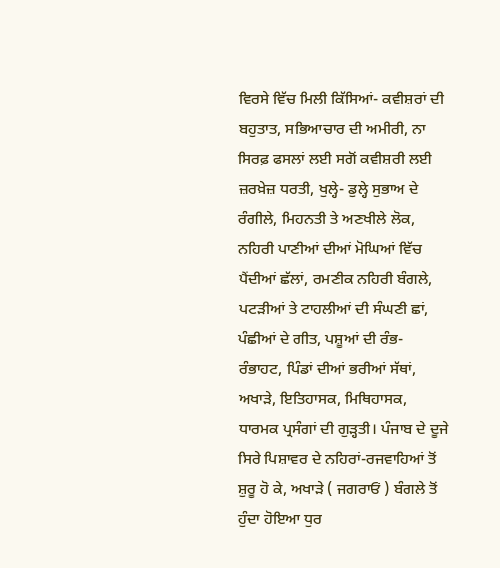ਵਿਰਸੇ ਵਿੱਚ ਮਿਲੀ ਕਿੱਸਿਆਂ- ਕਵੀਸ਼ਰਾਂ ਦੀ ਬਹੁਤਾਤ, ਸਭਿਆਚਾਰ ਦੀ ਅਮੀਰੀ, ਨਾ ਸਿਰਫ਼ ਫਸਲਾਂ ਲਈ ਸਗੋਂ ਕਵੀਸ਼ਰੀ ਲਈ ਜ਼ਰਖ਼ੇਜ਼ ਧਰਤੀ, ਖੁਲ੍ਹੇ- ਡੁਲ੍ਹੇ ਸੁਭਾਅ ਦੇ ਰੰਗੀਲੇ, ਮਿਹਨਤੀ ਤੇ ਅਣਖੀਲੇ ਲੋਕ, ਨਹਿਰੀ ਪਾਣੀਆਂ ਦੀਆਂ ਮੋਘਿਆਂ ਵਿੱਚ ਪੈਂਦੀਆਂ ਛੱਲਾਂ, ਰਮਣੀਕ ਨਹਿਰੀ ਬੰਗਲੇ, ਪਟੜੀਆਂ ਤੇ ਟਾਹਲੀਆਂ ਦੀ ਸੰਘਣੀ ਛਾਂ, ਪੰਛੀਆਂ ਦੇ ਗੀਤ, ਪਸ਼ੂਆਂ ਦੀ ਰੰਭ- ਰੰਭਾਹਟ, ਪਿੰਡਾਂ ਦੀਆਂ ਭਰੀਆਂ ਸੱਥਾਂ, ਅਖਾੜੇ, ਇਤਿਹਾਸਕ, ਮਿਥਿਹਾਸਕ, ਧਾਰਮਕ ਪ੍ਰਸੰਗਾਂ ਦੀ ਗੁੜ੍ਹਤੀ। ਪੰਜਾਬ ਦੇ ਦੂਜੇ ਸਿਰੇ ਪਿਸ਼ਾਵਰ ਦੇ ਨਹਿਰਾਂ-ਰਜਵਾਹਿਆਂ ਤੋਂ ਸ਼ੁਰੂ ਹੋ ਕੇ, ਅਖਾੜੇ ( ਜਗਰਾਓਂ ) ਬੰਗਲੇ ਤੋਂ ਹੁੰਦਾ ਹੋਇਆ ਧੁਰ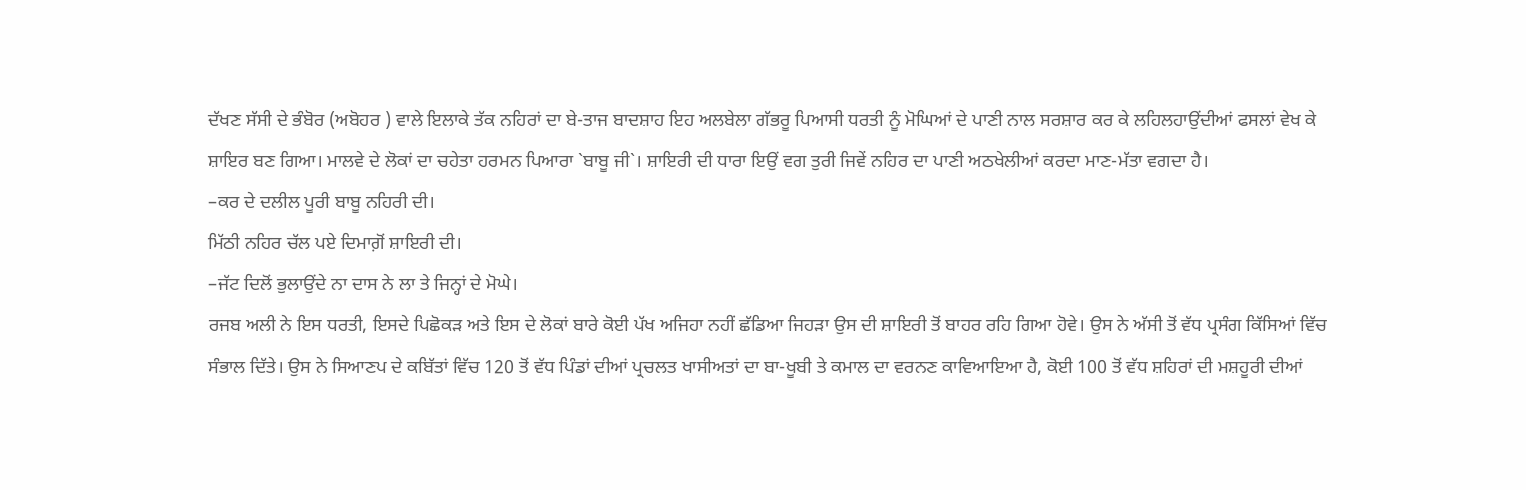ਦੱਖਣ ਸੱਸੀ ਦੇ ਭੰਬੋਰ (ਅਬੋਹਰ ) ਵਾਲੇ ਇਲਾਕੇ ਤੱਕ ਨਹਿਰਾਂ ਦਾ ਬੇ-ਤਾਜ ਬਾਦਸ਼ਾਹ ਇਹ ਅਲਬੇਲਾ ਗੱਭਰੂ ਪਿਆਸੀ ਧਰਤੀ ਨੂੰ ਮੋਘਿਆਂ ਦੇ ਪਾਣੀ ਨਾਲ ਸਰਸ਼ਾਰ ਕਰ ਕੇ ਲਹਿਲਹਾਉਂਦੀਆਂ ਫਸਲਾਂ ਵੇਖ ਕੇ ਸ਼ਾਇਰ ਬਣ ਗਿਆ। ਮਾਲਵੇ ਦੇ ਲੋਕਾਂ ਦਾ ਚਹੇਤਾ ਹਰਮਨ ਪਿਆਰਾ `ਬਾਬੂ ਜੀ`। ਸ਼ਾਇਰੀ ਦੀ ਧਾਰਾ ਇਉਂ ਵਗ ਤੁਰੀ ਜਿਵੇਂ ਨਹਿਰ ਦਾ ਪਾਣੀ ਅਠਖੇਲੀਆਂ ਕਰਦਾ ਮਾਣ-ਮੱਤਾ ਵਗਦਾ ਹੈ।
–ਕਰ ਦੇ ਦਲੀਲ ਪੂਰੀ ਬਾਬੂ ਨਹਿਰੀ ਦੀ।
ਮਿੱਠੀ ਨਹਿਰ ਚੱਲ ਪਏ ਦਿਮਾਗ਼ੋਂ ਸ਼ਾਇਰੀ ਦੀ।
–ਜੱਟ ਦਿਲੋਂ ਭੁਲਾਉਂਦੇ ਨਾ ਦਾਸ ਨੇ ਲਾ ਤੇ ਜਿਨ੍ਹਾਂ ਦੇ ਮੋਘੇ।
ਰਜਬ ਅਲੀ ਨੇ ਇਸ ਧਰਤੀ, ਇਸਦੇ ਪਿਛੋਕੜ ਅਤੇ ਇਸ ਦੇ ਲੋਕਾਂ ਬਾਰੇ ਕੋਈ ਪੱਖ ਅਜਿਹਾ ਨਹੀਂ ਛੱਡਿਆ ਜਿਹੜਾ ਉਸ ਦੀ ਸ਼ਾਇਰੀ ਤੋਂ ਬਾਹਰ ਰਹਿ ਗਿਆ ਹੋਵੇ। ਉਸ ਨੇ ਅੱਸੀ ਤੋਂ ਵੱਧ ਪ੍ਰਸੰਗ ਕਿੱਸਿਆਂ ਵਿੱਚ ਸੰਭਾਲ ਦਿੱਤੇ। ਉਸ ਨੇ ਸਿਆਣਪ ਦੇ ਕਬਿੱਤਾਂ ਵਿੱਚ 120 ਤੋਂ ਵੱਧ ਪਿੰਡਾਂ ਦੀਆਂ ਪ੍ਰਚਲਤ ਖਾਸੀਅਤਾਂ ਦਾ ਬਾ-ਖੂਬੀ ਤੇ ਕਮਾਲ ਦਾ ਵਰਨਣ ਕਾਵਿਆਇਆ ਹੈ, ਕੋਈ 100 ਤੋਂ ਵੱਧ ਸ਼ਹਿਰਾਂ ਦੀ ਮਸ਼ਹੂਰੀ ਦੀਆਂ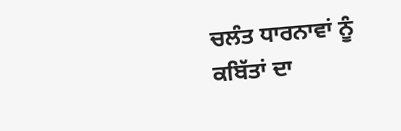ਚਲੰਤ ਧਾਰਨਾਵਾਂ ਨੂੰ ਕਬਿੱਤਾਂ ਦਾ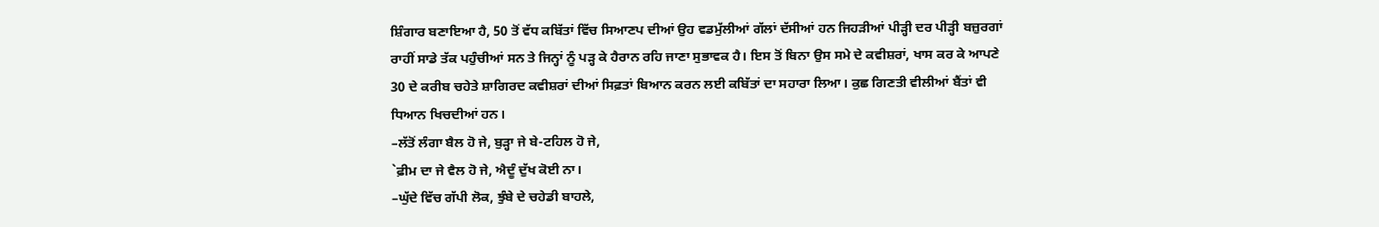ਸ਼ਿੰਗਾਰ ਬਣਾਇਆ ਹੈ, 50 ਤੋਂ ਵੱਧ ਕਬਿੱਤਾਂ ਵਿੱਚ ਸਿਆਣਪ ਦੀਆਂ ਉਹ ਵਡਮੁੱਲੀਆਂ ਗੱਲਾਂ ਦੱਸੀਆਂ ਹਨ ਜਿਹੜੀਆਂ ਪੀੜ੍ਹੀ ਦਰ ਪੀੜ੍ਹੀ ਬਜ਼ੁਰਗਾਂ ਰਾਹੀਂ ਸਾਡੇ ਤੱਕ ਪਹੁੰਚੀਆਂ ਸਨ ਤੇ ਜਿਨ੍ਹਾਂ ਨੂੰ ਪੜ੍ਹ ਕੇ ਹੈਰਾਨ ਰਹਿ ਜਾਣਾ ਸੁਭਾਵਕ ਹੈ। ਇਸ ਤੋਂ ਬਿਨਾ ਉਸ ਸਮੇ ਦੇ ਕਵੀਸ਼ਰਾਂ, ਖਾਸ ਕਰ ਕੇ ਆਪਣੇ 30 ਦੇ ਕਰੀਬ ਚਹੇਤੇ ਸ਼ਾਗਿਰਦ ਕਵੀਸ਼ਰਾਂ ਦੀਆਂ ਸਿਫ਼ਤਾਂ ਬਿਆਨ ਕਰਨ ਲਈ ਕਬਿੱਤਾਂ ਦਾ ਸਹਾਰਾ ਲਿਆ। ਕੁਛ ਗਿਣਤੀ ਵੀਲੀਆਂ ਬੈਂਤਾਂ ਵੀ ਧਿਆਨ ਖਿਚਦੀਆਂ ਹਨ।
–ਲੱਤੋਂ ਲੰਗਾ ਬੈਲ ਹੋ ਜੇ, ਬੁੜ੍ਹਾ ਜੇ ਬੇ-ਟਹਿਲ ਹੋ ਜੇ,
`ਫ਼ੀਮ ਦਾ ਜੇ ਵੈਲ ਹੋ ਜੇ, ਐਦੂੰ ਦੁੱਖ ਕੋਈ ਨਾ।
–ਘੁੱਦੇ ਵਿੱਚ ਗੱਪੀ ਲੋਕ, ਝੁੰਬੇ ਦੇ ਚਹੇਡੀ ਬਾਹਲੇ,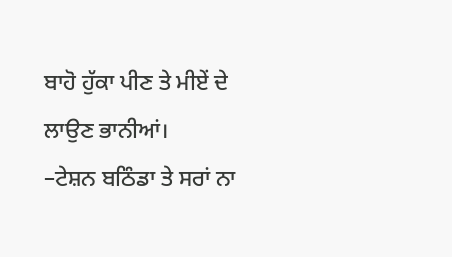ਬਾਹੋ ਹੁੱਕਾ ਪੀਣ ਤੇ ਮੀਏਂ ਦੇ ਲਾਉਣ ਭਾਨੀਆਂ।
–ਟੇਸ਼ਨ ਬਠਿੰਡਾ ਤੇ ਸਰਾਂ ਨਾ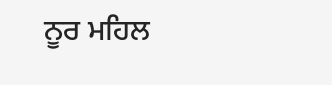ਨੂਰ ਮਹਿਲ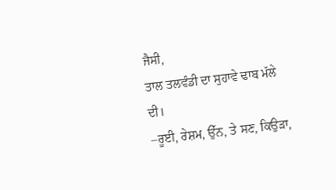ਜੈਸੀ,
ਤਾਲ ਤਲਵੰਡੀ ਦਾ ਸੁਹਾਵੇ ਢਾਬ ਮੱਲੇ ਦੀ।
–ਰੂਈ, ਰੇਸ਼ਮ, ਉੱਨ, ਤੇ ਸਣ, ਕਿਉੜਾ,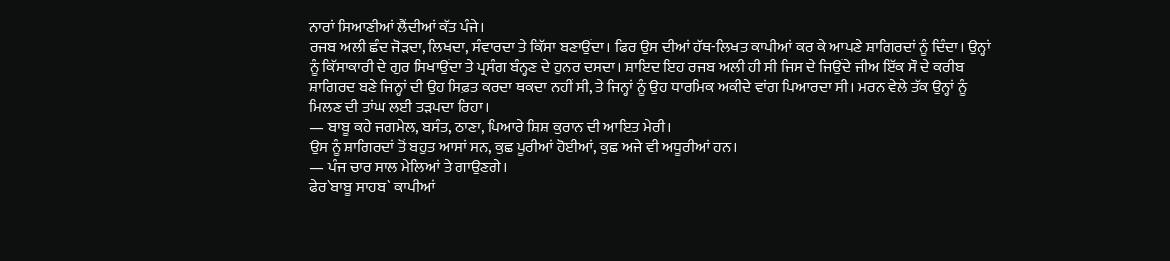ਨਾਰਾਂ ਸਿਆਣੀਆਂ ਲੈਂਦੀਆਂ ਕੱਤ ਪੰਜੇ।
ਰਜਬ ਅਲੀ ਛੰਦ ਜੋੜਦਾ, ਲਿਖਦਾ, ਸੰਵਾਰਦਾ ਤੇ ਕਿੱਸਾ ਬਣਾਉਂਦਾ। ਫਿਰ ਉਸ ਦੀਆਂ ਹੱਥ-ਲਿਖਤ ਕਾਪੀਆਂ ਕਰ ਕੇ ਆਪਣੇ ਸ਼ਾਗਿਰਦਾਂ ਨੂੰ ਦਿੰਦਾ। ਉਨ੍ਹਾਂ ਨੂੰ ਕਿੱਸਾਕਾਰੀ ਦੇ ਗੁਰ ਸਿਖਾਉਂਦਾ ਤੇ ਪ੍ਰਸੰਗ ਬੰਨ੍ਹਣ ਦੇ ਹੁਨਰ ਦਸਦਾ। ਸ਼ਾਇਦ ਇਹ ਰਜਬ ਅਲੀ ਹੀ ਸੀ ਜਿਸ ਦੇ ਜਿਉਂਦੇ ਜੀਅ ਇੱਕ ਸੌ ਦੇ ਕਰੀਬ ਸ਼ਾਗਿਰਦ ਬਣੇ ਜਿਨ੍ਹਾਂ ਦੀ ਉਹ ਸਿਫ਼ਤ ਕਰਦਾ ਥਕਦਾ ਨਹੀਂ ਸੀ, ਤੇ ਜਿਨ੍ਹਾਂ ਨੂੰ ਉਹ ਧਾਰਮਿਕ ਅਕੀਦੇ ਵਾਂਗ ਪਿਆਰਦਾ ਸੀ। ਮਰਨ ਵੇਲੇ ਤੱਕ ਉਨ੍ਹਾਂ ਨੂੰ ਮਿਲਣ ਦੀ ਤਾਂਘ ਲਈ ਤੜਪਦਾ ਰਿਹਾ।
— ਬਾਬੂ ਕਹੇ ਜਗਮੇਲ, ਬਸੰਤ, ਠਾਣਾ, ਪਿਆਰੇ ਸ਼ਿਸ਼ ਕੁਰਾਨ ਦੀ ਆਇਤ ਮੇਰੀ।
ਉਸ ਨੂੰ ਸ਼ਾਗਿਰਦਾਂ ਤੋਂ ਬਹੁਤ ਆਸਾਂ ਸਨ, ਕੁਛ ਪੂਰੀਆਂ ਹੋਈਆਂ, ਕੁਛ ਅਜੇ ਵੀ ਅਧੂਰੀਆਂ ਹਨ।
— ਪੰਜ ਚਾਰ ਸਾਲ ਮੇਲਿਆਂ ਤੇ ਗਾਉਣਗੇ।
ਫੇਰ`ਬਾਬੂ ਸਾਹਬ` ਕਾਪੀਆਂ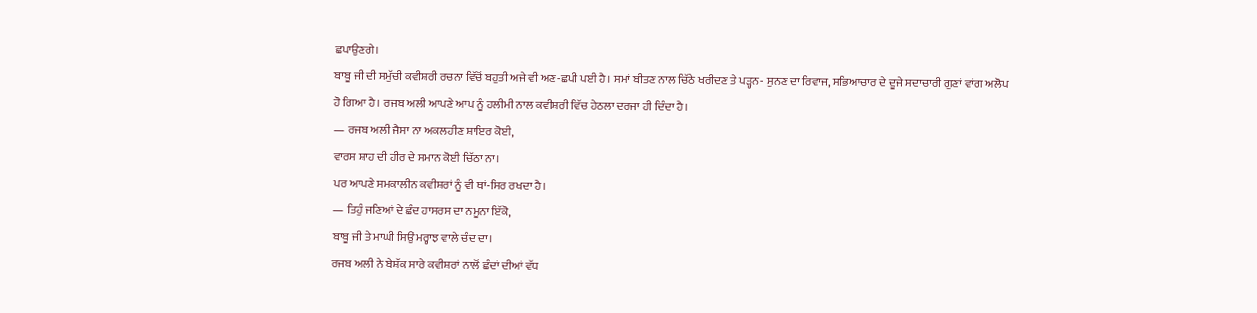ਛਪਾਉਣਗੇ।
ਬਾਬੂ ਜੀ ਦੀ ਸਮੁੱਚੀ ਕਵੀਸ਼ਰੀ ਰਚਨਾ ਵਿੱਚੋਂ ਬਹੁਤੀ ਅਜੇ ਵੀ ਅਣ-ਛਪੀ ਪਈ ਹੈ। ਸਮਾਂ ਬੀਤਣ ਨਾਲ ਚਿੱਠੇ ਖਰੀਦਣ ਤੇ ਪੜ੍ਹਨ- ਸੁਨਣ ਦਾ ਰਿਵਾਜ, ਸਭਿਆਚਾਰ ਦੇ ਦੂਜੇ ਸਦਾਚਾਰੀ ਗੁਣਾਂ ਵਾਂਗ ਅਲੋਪ ਹੋ ਗਿਆ ਹੈ। ਰਜਬ ਅਲੀ ਆਪਣੇ ਆਪ ਨੂੰ ਹਲੀਮੀ ਨਾਲ ਕਵੀਸ਼ਰੀ ਵਿੱਚ ਹੇਠਲਾ ਦਰਜਾ ਹੀ ਦਿੰਦਾ ਹੈ।
— ਰਜਬ ਅਲੀ ਜੈਸਾ ਨਾ ਅਕਲਹੀਣ ਸ਼ਾਇਰ ਕੋਈ,
ਵਾਰਸ ਸ਼ਾਹ ਦੀ ਹੀਰ ਦੇ ਸਮਾਨ ਕੋਈ ਚਿੱਠਾ ਨਾ।
ਪਰ ਆਪਣੇ ਸਮਕਾਲੀਨ ਕਵੀਸ਼ਰਾਂ ਨੂੰ ਵੀ ਥਾਂ-ਸਿਰ ਰਖਦਾ ਹੈ।
— ਤਿਹੁੰ ਜਣਿਆਂ ਦੇ ਛੰਦ ਹਾਸਰਸ ਦਾ ਨਮੂਨਾ ਇੱਕੋ,
ਬਾਬੂ ਜੀ ਤੇ ਮਾਘੀ ਸਿਉਂ ਮਰ੍ਹਾਝ ਵਾਲੇ ਚੰਦ ਦਾ।
ਰਜਬ ਅਲੀ ਨੇ ਬੇਸ਼ੱਕ ਸਾਰੇ ਕਵੀਸ਼ਰਾਂ ਨਾਲੋਂ ਛੰਦਾਂ ਦੀਆਂ ਵੱਧ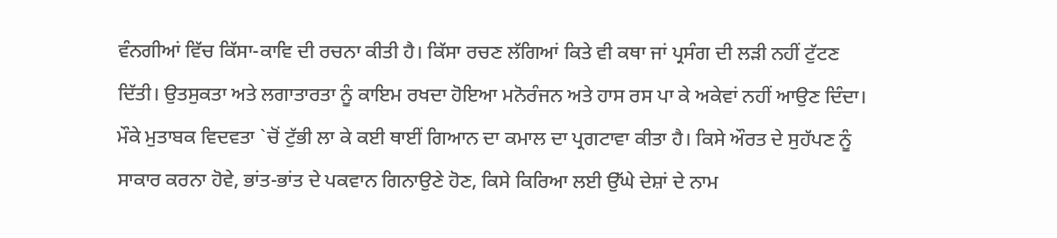ਵੰਨਗੀਆਂ ਵਿੱਚ ਕਿੱਸਾ-ਕਾਵਿ ਦੀ ਰਚਨਾ ਕੀਤੀ ਹੈ। ਕਿੱਸਾ ਰਚਣ ਲੱਗਿਆਂ ਕਿਤੇ ਵੀ ਕਥਾ ਜਾਂ ਪ੍ਰਸੰਗ ਦੀ ਲੜੀ ਨਹੀਂ ਟੁੱਟਣ ਦਿੱਤੀ। ਉਤਸੁਕਤਾ ਅਤੇ ਲਗਾਤਾਰਤਾ ਨੂੰ ਕਾਇਮ ਰਖਦਾ ਹੋਇਆ ਮਨੋਰੰਜਨ ਅਤੇ ਹਾਸ ਰਸ ਪਾ ਕੇ ਅਕੇਵਾਂ ਨਹੀਂ ਆਉਣ ਦਿੰਦਾ। ਮੌਕੇ ਮੁਤਾਬਕ ਵਿਦਵਤਾ `ਚੋਂ ਟੁੱਭੀ ਲਾ ਕੇ ਕਈ ਥਾਈਂ ਗਿਆਨ ਦਾ ਕਮਾਲ ਦਾ ਪ੍ਰਗਟਾਵਾ ਕੀਤਾ ਹੈ। ਕਿਸੇ ਔਰਤ ਦੇ ਸੁਹੱਪਣ ਨੂੰ ਸਾਕਾਰ ਕਰਨਾ ਹੋਵੇ, ਭਾਂਤ-ਭਾਂਤ ਦੇ ਪਕਵਾਨ ਗਿਨਾਉਣੇ ਹੋਣ, ਕਿਸੇ ਕਿਰਿਆ ਲਈ ਉੱਘੇ ਦੇਸ਼ਾਂ ਦੇ ਨਾਮ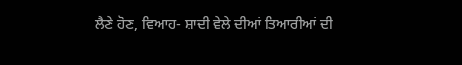ਲੈਣੇ ਹੋਣ, ਵਿਆਹ- ਸ਼ਾਦੀ ਵੇਲੇ ਦੀਆਂ ਤਿਆਰੀਆਂ ਦੀ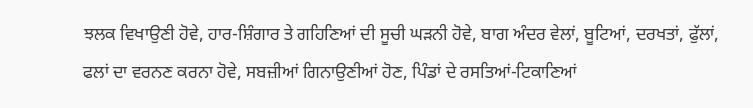ਝਲਕ ਵਿਖਾਉਣੀ ਹੋਵੇ, ਹਾਰ-ਸ਼ਿੰਗਾਰ ਤੇ ਗਹਿਣਿਆਂ ਦੀ ਸੂਚੀ ਘੜਨੀ ਹੋਵੇ, ਬਾਗ ਅੰਦਰ ਵੇਲਾਂ, ਬੂਟਿਆਂ, ਦਰਖਤਾਂ, ਫੁੱਲਾਂ, ਫਲਾਂ ਦਾ ਵਰਨਣ ਕਰਨਾ ਹੋਵੇ, ਸਬਜ਼ੀਆਂ ਗਿਨਾਉਣੀਆਂ ਹੋਣ, ਪਿੰਡਾਂ ਦੇ ਰਸਤਿਆਂ-ਟਿਕਾਣਿਆਂ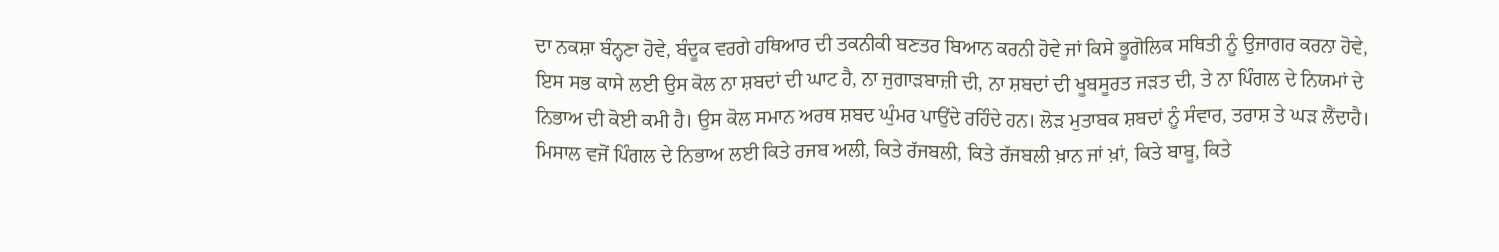ਦਾ ਨਕਸ਼ਾ ਬੰਨ੍ਹਣਾ ਹੋਵੇ, ਬੰਦੂਕ ਵਰਗੇ ਹਥਿਆਰ ਦੀ ਤਕਨੀਕੀ ਬਣਤਰ ਬਿਆਨ ਕਰਨੀ ਹੋਵੇ ਜਾਂ ਕਿਸੇ ਭੂਗੋਲਿਕ ਸਥਿਤੀ ਨੂੰ ਉਜਾਗਰ ਕਰਨਾ ਹੋਵੇ, ਇਸ ਸਭ ਕਾਸੇ ਲਈ ਉਸ ਕੋਲ ਨਾ ਸ਼ਬਦਾਂ ਦੀ ਘਾਟ ਹੈ, ਨਾ ਜੁਗਾੜਬਾਜ਼ੀ ਦੀ, ਨਾ ਸ਼ਬਦਾਂ ਦੀ ਖੂਬਸੂਰਤ ਜੜਤ ਦੀ, ਤੇ ਨਾ ਪਿੰਗਲ ਦੇ ਨਿਯਮਾਂ ਦੇ ਨਿਭਾਅ ਦੀ ਕੋਈ ਕਮੀ ਹੈ। ਉਸ ਕੋਲ ਸਮਾਨ ਅਰਥ ਸ਼ਬਦ ਘੁੰਮਰ ਪਾਉਂਦੇ ਰਹਿੰਦੇ ਹਨ। ਲੋੜ ਮੁਤਾਬਕ ਸ਼ਬਦਾਂ ਨੂੰ ਸੰਵਾਰ, ਤਰਾਸ਼ ਤੇ ਘੜ ਲੈਂਦਾਹੈ। ਮਿਸਾਲ ਵਜੋਂ ਪਿੰਗਲ ਦੇ ਨਿਭਾਅ ਲਈ ਕਿਤੇ ਰਜਬ ਅਲੀ, ਕਿਤੇ ਰੱਜਬਲੀ, ਕਿਤੇ ਰੱਜਬਲੀ ਖ਼ਾਨ ਜਾਂ ਖ਼ਾਂ, ਕਿਤੇ ਬਾਬੂ, ਕਿਤੇ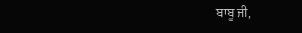ਬਾਬੂ ਜੀ,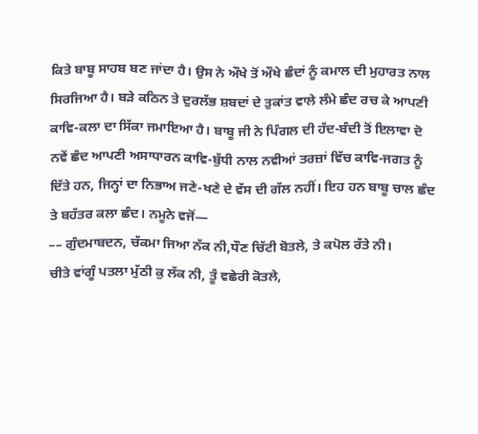ਕਿਤੇ ਬਾਬੂ ਸਾਹਬ ਬਣ ਜਾਂਦਾ ਹੈ। ਉਸ ਨੇ ਔਖੇ ਤੋਂ ਔਖੇ ਛੰਦਾਂ ਨੂੰ ਕਮਾਲ ਦੀ ਮੁਹਾਰਤ ਨਾਲ ਸਿਰਜਿਆ ਹੈ। ਬੜੇ ਕਠਿਨ ਤੇ ਦੁਰਲੱਭ ਸ਼ਬਦਾਂ ਦੇ ਤੁਕਾਂਤ ਵਾਲੇ ਲੰਮੇ ਛੰਦ ਰਚ ਕੇ ਆਪਣੀ ਕਾਵਿ-ਕਲਾ ਦਾ ਸਿੱਕਾ ਜਮਾਇਆ ਹੈ। ਬਾਬੂ ਜੀ ਨੇ ਪਿੰਗਲ ਦੀ ਹੱਦ-ਬੰਦੀ ਤੋਂ ਇਲਾਵਾ ਦੋ ਨਵੇਂ ਛੰਦ ਆਪਣੀ ਅਸਾਧਾਰਨ ਕਾਵਿ-ਬੁੱਧੀ ਨਾਲ ਨਵੀਆਂ ਤਰਜ਼ਾਂ ਵਿੱਚ ਕਾਵਿ-ਜਗਤ ਨੂੰ ਦਿੱਤੇ ਹਨ, ਜਿਨ੍ਹਾਂ ਦਾ ਨਿਭਾਅ ਜਣੇ-ਖਣੇ ਦੇ ਵੱਸ ਦੀ ਗੱਲ ਨਹੀਂ। ਇਹ ਹਨ ਬਾਬੂ ਚਾਲ ਛੰਦ ਤੇ ਬਹੱਤਰ ਕਲਾ ਛੰਦ। ਨਮੂਨੇ ਵਜੋਂ—
–– ਗੁੰਦਮਾਬਦਨ, ਚੱਕਮਾ ਜਿਆ ਨੱਕ ਨੀ,ਧੌਣ ਚਿੱਟੀ ਬੋਤਲੇ, ਤੇ ਕਪੋਲ ਰੱਤੇ ਨੀ।
ਚੀਤੇ ਵਾਂਗੂੰ ਪਤਲਾ ਮੁੱਠੀ ਕੁ ਲੱਕ ਨੀ, ਤੂੰ ਵਛੇਰੀ ਕੋਤਲੇ,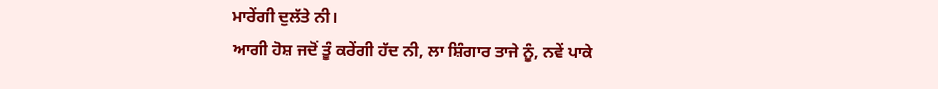ਮਾਰੇਂਗੀ ਦੁਲੱਤੇ ਨੀ।
ਆਗੀ ਹੋਸ਼ ਜਦੋਂ ਤੂੰ ਕਰੇਂਗੀ ਹੱਦ ਨੀ, ਲਾ ਸ਼ਿੰਗਾਰ ਤਾਜੇ ਨੂੰ, ਨਵੇਂ ਪਾਕੇ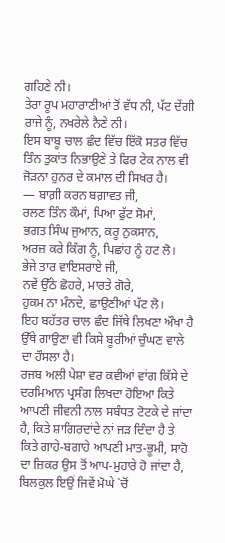ਗਹਿਣੇ ਨੀ।
ਤੇਰਾ ਰੂਪ ਮਹਾਰਾਣੀਆਂ ਤੋਂ ਵੱਧ ਨੀ, ਪੱਟ ਦੇਂਗੀ ਰਾਜੇ ਨੂੰ, ਨਖਰੇਲੇ ਨੈਣੇ ਨੀ।
ਇਸ ਬਾਬੂ ਚਾਲ ਛੰਦ ਵਿੱਚ ਇੱਕੋ ਸਤਰ ਵਿੱਚ ਤਿੰਨ ਤੁਕਾਂਤ ਨਿਭਾਉਣੇ ਤੇ ਫਿਰ ਟੇਕ ਨਾਲ ਵੀ ਜੋੜਨਾ ਹੁਨਰ ਦੇ ਕਮਾਲ ਦੀ ਸਿਖਰ ਹੈ।
— ਬਾਗ਼ੀ ਕਰਨ ਬਗ਼ਾਵਤ ਜੀ,
ਰਲਣ ਤਿੰਨ ਕੌਮਾਂ, ਪਿਆ ਫੁੱਟ ਸੋਮਾਂ,
ਭਗਤ ਸਿੰਘ ਜੁਆਨ, ਕਰੂ ਨੁਕਸਾਨ,
ਅਰਜ਼ ਕਰੇ ਕਿੰਗ ਨੂੰ, ਪਿਛਾਂਹ ਨੂੰ ਹਟ ਲੋ।
ਭੇਜੇ ਤਾਰ ਵਾਇਸਰਾਏ ਜੀ,
ਨਵੇਂ ਉੱਠੇ ਛੋਹਰੇ, ਮਾਰਤੇ ਗੋਰੇ,
ਹੁਕਮ ਨਾ ਮੰਨਦੇ, ਛਾਉਣੀਆਂ ਪੱਟ ਲੋ।
ਇਹ ਬਹੱਤਰ ਚਾਲ ਛੰਦ ਜਿੱਥੇ ਲਿਖਣਾ ਔਖਾ ਹੈ ਉੱਥੇ ਗਾਉਣਾ ਵੀ ਕਿਸੇ ਬੂਰੀਆਂ ਚੁੰਘਣ ਵਾਲੇ ਦਾ ਹੌਸਲਾ ਹੈ।
ਰਜਬ ਅਲੀ ਪੇਸ਼ਾ ਵਰ ਕਵੀਆਂ ਵਾਂਗ ਕਿੱਸੇ ਦੇ ਦਰਮਿਆਨ ਪ੍ਰਸੰਗ ਲਿਖਦਾ ਹੋਇਆ ਕਿਤੇ ਆਪਣੀ ਜੀਵਨੀ ਨਾਲ ਸਬੰਧਤ ਟੋਟਕੇ ਦੇ ਜਾਂਦਾ ਹੈ, ਕਿਤੇ ਸ਼ਾਗਿਰਦਾਂਦੇ ਨਾਂ ਜੜ ਦਿੰਦਾ ਹੈ ਤੇ ਕਿਤੇ ਗਾਹੇ-ਬਗਾਹੇ ਆਪਣੀ ਮਾਤ-ਭੂਮੀ, ਸਾਹੋ ਦਾ ਜ਼ਿਕਰ ਉਸ ਤੋਂ ਆਪ-ਮੁਹਾਰੇ ਹੋ ਜਾਂਦਾ ਹੈ, ਬਿਲਕੁਲ ਇਉਂ ਜਿਵੇਂ ਮੋਘੇ `ਚੋਂ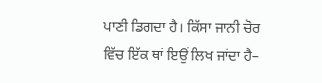ਪਾਣੀ ਡਿਗਦਾ ਹੈ। ਕਿੱਸਾ ਜਾਨੀ ਚੋਰ ਵਿੱਚ ਇੱਕ ਥਾਂ ਇਉਂ ਲਿਖ ਜਾਂਦਾ ਹੈ–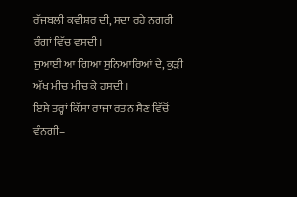ਰੱਜਬਲੀ ਕਵੀਸ਼ਰ ਦੀ, ਸਦਾ ਰਹੇ ਨਗਰੀ ਰੰਗਾਂ ਵਿੱਚ ਵਸਦੀ।
ਜੁਆਈ ਆ ਗਿਆ ਸੁਨਿਆਰਿਆਂ ਦੇ, ਕੁੜੀ ਅੱਖ ਮੀਚ ਮੀਚ ਕੇ ਹਸਦੀ।
ਇਸੇ ਤਰ੍ਹਾਂ ਕਿੱਸਾ ਰਾਜਾ ਰਤਨ ਸੈਣ ਵਿੱਚੋਂ ਵੰਨਗੀ–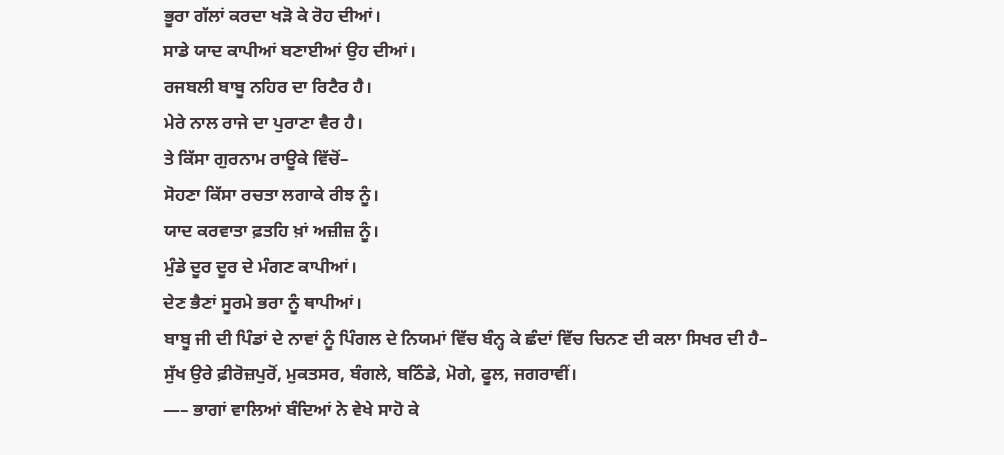ਭੂਰਾ ਗੱਲਾਂ ਕਰਦਾ ਖੜੋ ਕੇ ਰੋਹ ਦੀਆਂ।
ਸਾਡੇ ਯਾਦ ਕਾਪੀਆਂ ਬਣਾਈਆਂ ਉਹ ਦੀਆਂ।
ਰਜਬਲੀ ਬਾਬੂ ਨਹਿਰ ਦਾ ਰਿਟੈਰ ਹੈ।
ਮੇਰੇ ਨਾਲ ਰਾਜੇ ਦਾ ਪੁਰਾਣਾ ਵੈਰ ਹੈ।
ਤੇ ਕਿੱਸਾ ਗੁਰਨਾਮ ਰਾਊਕੇ ਵਿੱਚੋਂ–
ਸੋਹਣਾ ਕਿੱਸਾ ਰਚਤਾ ਲਗਾਕੇ ਰੀਝ ਨੂੰ।
ਯਾਦ ਕਰਵਾਤਾ ਫ਼ਤਹਿ ਖ਼ਾਂ ਅਜ਼ੀਜ਼ ਨੂੰ।
ਮੁੰਡੇ ਦੂਰ ਦੂਰ ਦੇ ਮੰਗਣ ਕਾਪੀਆਂ।
ਦੇਣ ਭੈਣਾਂ ਸੂਰਮੇ ਭਰਾ ਨੂੰ ਥਾਪੀਆਂ।
ਬਾਬੂ ਜੀ ਦੀ ਪਿੰਡਾਂ ਦੇ ਨਾਵਾਂ ਨੂੰ ਪਿੰਗਲ ਦੇ ਨਿਯਮਾਂ ਵਿੱਚ ਬੰਨ੍ਹ ਕੇ ਛੰਦਾਂ ਵਿੱਚ ਚਿਨਣ ਦੀ ਕਲਾ ਸਿਖਰ ਦੀ ਹੈ–
ਸੁੱਖ ਉਰੇ ਫ਼ੀਰੋਜ਼ਪੁਰੋਂ, ਮੁਕਤਸਰ, ਬੰਗਲੇ, ਬਠਿੰਡੇ, ਮੋਗੇ, ਫੂਲ, ਜਗਰਾਵੀਂ।
—– ਭਾਗਾਂ ਵਾਲਿਆਂ ਬੰਦਿਆਂ ਨੇ ਵੇਖੇ ਸਾਹੋ ਕੇ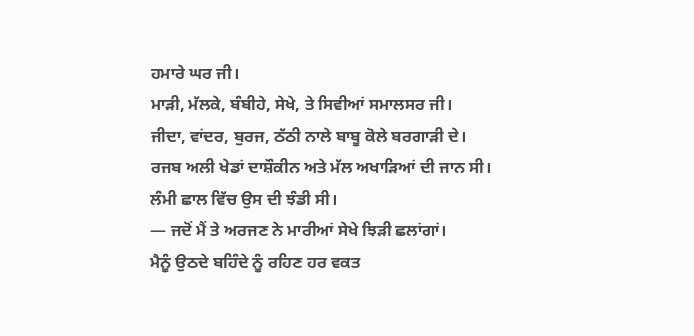ਹਮਾਰੇ ਘਰ ਜੀ।
ਮਾੜੀ, ਮੱਲਕੇ, ਬੰਬੀਹੇ, ਸੇਖੇ, ਤੇ ਸਿਵੀਆਂ ਸਮਾਲਸਰ ਜੀ।
ਜੀਦਾ, ਵਾਂਦਰ, ਬੁਰਜ, ਠੱਠੀ ਨਾਲੇ ਬਾਬੂ ਕੋਲੇ ਬਰਗਾੜੀ ਦੇ।
ਰਜਬ ਅਲੀ ਖੇਡਾਂ ਦਾਸ਼ੌਕੀਨ ਅਤੇ ਮੱਲ ਅਖਾੜਿਆਂ ਦੀ ਜਾਨ ਸੀ। ਲੰਮੀ ਛਾਲ ਵਿੱਚ ਉਸ ਦੀ ਝੰਡੀ ਸੀ।
— ਜਦੋਂ ਮੈਂ ਤੇ ਅਰਜਣ ਨੇ ਮਾਰੀਆਂ ਸੇਖੇ ਝਿੜੀ ਛਲਾਂਗਾਂ।
ਮੈਨੂੰ ਉਠਦੇ ਬਹਿੰਦੇ ਨੂੰ ਰਹਿਣ ਹਰ ਵਕਤ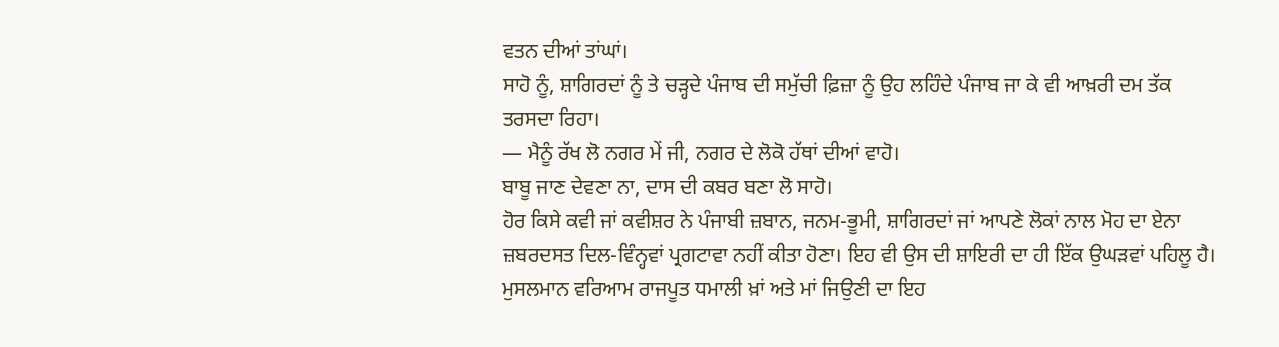ਵਤਨ ਦੀਆਂ ਤਾਂਘਾਂ।
ਸਾਹੋ ਨੂੰ, ਸ਼ਾਗਿਰਦਾਂ ਨੂੰ ਤੇ ਚੜ੍ਹਦੇ ਪੰਜਾਬ ਦੀ ਸਮੁੱਚੀ ਫ਼ਿਜ਼ਾ ਨੂੰ ਉਹ ਲਹਿੰਦੇ ਪੰਜਾਬ ਜਾ ਕੇ ਵੀ ਆਖ਼ਰੀ ਦਮ ਤੱਕ ਤਰਸਦਾ ਰਿਹਾ।
— ਮੈਨੂੰ ਰੱਖ ਲੋ ਨਗਰ ਮੇਂ ਜੀ, ਨਗਰ ਦੇ ਲੋਕੋ ਹੱਥਾਂ ਦੀਆਂ ਵਾਹੋ।
ਬਾਬੂ ਜਾਣ ਦੇਵਣਾ ਨਾ, ਦਾਸ ਦੀ ਕਬਰ ਬਣਾ ਲੋ ਸਾਹੋ।
ਹੋਰ ਕਿਸੇ ਕਵੀ ਜਾਂ ਕਵੀਸ਼ਰ ਨੇ ਪੰਜਾਬੀ ਜ਼ਬਾਨ, ਜਨਮ-ਭੂਮੀ, ਸ਼ਾਗਿਰਦਾਂ ਜਾਂ ਆਪਣੇ ਲੋਕਾਂ ਨਾਲ ਮੋਹ ਦਾ ਏਨਾ ਜ਼ਬਰਦਸਤ ਦਿਲ-ਵਿੰਨ੍ਹਵਾਂ ਪ੍ਰਗਟਾਵਾ ਨਹੀਂ ਕੀਤਾ ਹੋਣਾ। ਇਹ ਵੀ ਉਸ ਦੀ ਸ਼ਾਇਰੀ ਦਾ ਹੀ ਇੱਕ ਉਘੜਵਾਂ ਪਹਿਲੂ ਹੈ।
ਮੁਸਲਮਾਨ ਵਰਿਆਮ ਰਾਜਪੂਤ ਧਮਾਲੀ ਖ਼ਾਂ ਅਤੇ ਮਾਂ ਜਿਉਣੀ ਦਾ ਇਹ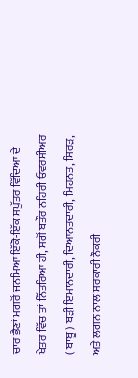ਚਾਰ ਭੈਣਾਂ ਮਗਰੋਂ ਜਨਮਿਆ ਇੱਕੋ-ਇੱਕ ਸਪੁੱਤਰ ਵਿੱਦਿਆ ਦੇ ਖੇਤਰ ਵਿੱਚ ਤਾਂ ਨਿੱਤਰਿਆ ਹੀ, ਸਗੋਂ ਬਤੌਰ ਨਹਿਰੀ ਓਵਰਸੀਅਰ ( ਬਾਬੂ ) ਬੜੀ ਇਮਾਨਦਾਰੀ, ਦਿਆਨਤਦਾਰੀ, ਮਿਹਨਤ, ਸਿਰੜ, ਅਤੇ ਲਗਨ ਨਾਲ ਸਰਕਾਰੀ ਨੌਕਰੀ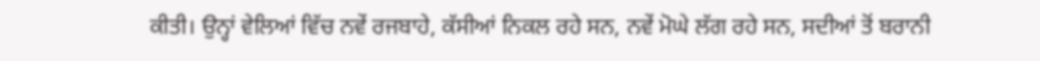ਕੀਤੀ। ਉਨ੍ਹਾਂ ਵੇਲਿਆਂ ਵਿੱਚ ਨਵੇਂ ਰਜਬਾਹੇ, ਕੱਸੀਆਂ ਨਿਕਲ ਰਹੇ ਸਨ, ਨਵੇਂ ਮੋਘੇ ਲੱਗ ਰਹੇ ਸਨ, ਸਦੀਆਂ ਤੋਂ ਬਰਾਨੀ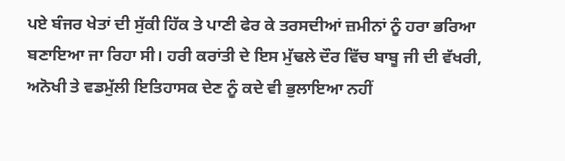ਪਏ ਬੰਜਰ ਖੇਤਾਂ ਦੀ ਸੁੱਕੀ ਹਿੱਕ ਤੇ ਪਾਣੀ ਫੇਰ ਕੇ ਤਰਸਦੀਆਂ ਜ਼ਮੀਨਾਂ ਨੂੰ ਹਰਾ ਭਰਿਆ ਬਣਾਇਆ ਜਾ ਰਿਹਾ ਸੀ। ਹਰੀ ਕਰਾਂਤੀ ਦੇ ਇਸ ਮੁੱਢਲੇ ਦੌਰ ਵਿੱਚ ਬਾਬੂ ਜੀ ਦੀ ਵੱਖਰੀ, ਅਨੋਖੀ ਤੇ ਵਡਮੁੱਲੀ ਇਤਿਹਾਸਕ ਦੇਣ ਨੂੰ ਕਦੇ ਵੀ ਭੁਲਾਇਆ ਨਹੀਂ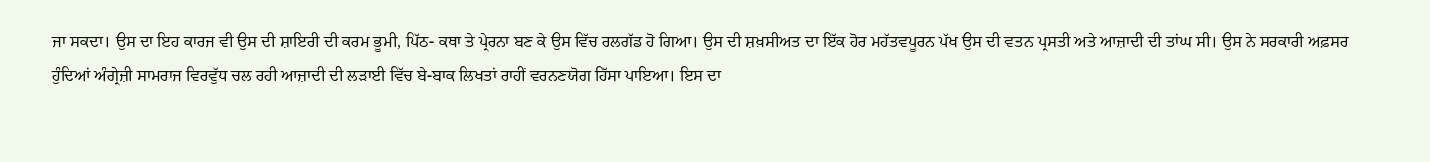ਜਾ ਸਕਦਾ। ਉਸ ਦਾ ਇਹ ਕਾਰਜ ਵੀ ਉਸ ਦੀ ਸ਼ਾਇਰੀ ਦੀ ਕਰਮ ਭੂਮੀ, ਪਿੱਠ- ਕਥਾ ਤੇ ਪ੍ਰੇਰਨਾ ਬਣ ਕੇ ਉਸ ਵਿੱਚ ਰਲਗੱਡ ਹੋ ਗਿਆ। ਉਸ ਦੀ ਸ਼ਖ਼ਸੀਅਤ ਦਾ ਇੱਕ ਹੋਰ ਮਹੱਤਵਪੂਰਨ ਪੱਖ ਉਸ ਦੀ ਵਤਨ ਪ੍ਰਸਤੀ ਅਤੇ ਆਜ਼ਾਦੀ ਦੀ ਤਾਂਘ ਸੀ। ਉਸ ਨੇ ਸਰਕਾਰੀ ਅਫ਼ਸਰ ਹੁੰਦਿਆਂ ਅੰਗ੍ਰੇਜ਼ੀ ਸਾਮਰਾਜ ਵਿਰਵੁੱਧ ਚਲ ਰਹੀ ਆਜ਼ਾਦੀ ਦੀ ਲੜਾਈ ਵਿੱਚ ਬੇ-ਬਾਕ ਲਿਖਤਾਂ ਰਾਹੀਂ ਵਰਨਣਯੋਗ ਹਿੱਸਾ ਪਾਇਆ। ਇਸ ਦਾ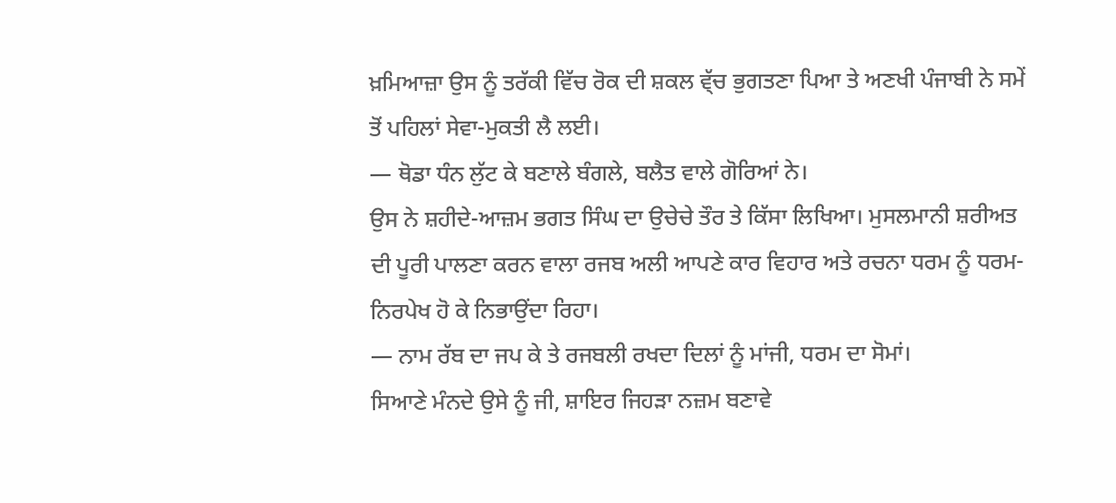ਖ਼ਮਿਆਜ਼ਾ ਉਸ ਨੂੰ ਤਰੱਕੀ ਵਿੱਚ ਰੋਕ ਦੀ ਸ਼ਕਲ ਵ੍ੱਚ ਭੁਗਤਣਾ ਪਿਆ ਤੇ ਅਣਖੀ ਪੰਜਾਬੀ ਨੇ ਸਮੇਂ ਤੋਂ ਪਹਿਲਾਂ ਸੇਵਾ-ਮੁਕਤੀ ਲੈ ਲਈ।
— ਥੋਡਾ ਧੰਨ ਲੁੱਟ ਕੇ ਬਣਾਲੇ ਬੰਗਲੇ, ਬਲੈਤ ਵਾਲੇ ਗੋਰਿਆਂ ਨੇ।
ਉਸ ਨੇ ਸ਼ਹੀਦੇ-ਆਜ਼ਮ ਭਗਤ ਸਿੰਘ ਦਾ ਉਚੇਚੇ ਤੌਰ ਤੇ ਕਿੱਸਾ ਲਿਖਿਆ। ਮੁਸਲਮਾਨੀ ਸ਼ਰੀਅਤ ਦੀ ਪੂਰੀ ਪਾਲਣਾ ਕਰਨ ਵਾਲਾ ਰਜਬ ਅਲੀ ਆਪਣੇ ਕਾਰ ਵਿਹਾਰ ਅਤੇ ਰਚਨਾ ਧਰਮ ਨੂੰ ਧਰਮ-ਨਿਰਪੇਖ ਹੋ ਕੇ ਨਿਭਾਉਂਦਾ ਰਿਹਾ।
— ਨਾਮ ਰੱਬ ਦਾ ਜਪ ਕੇ ਤੇ ਰਜਬਲੀ ਰਖਦਾ ਦਿਲਾਂ ਨੂੰ ਮਾਂਜੀ, ਧਰਮ ਦਾ ਸੋਮਾਂ।
ਸਿਆਣੇ ਮੰਨਦੇ ਉਸੇ ਨੂੰ ਜੀ, ਸ਼ਾਇਰ ਜਿਹੜਾ ਨਜ਼ਮ ਬਣਾਵੇ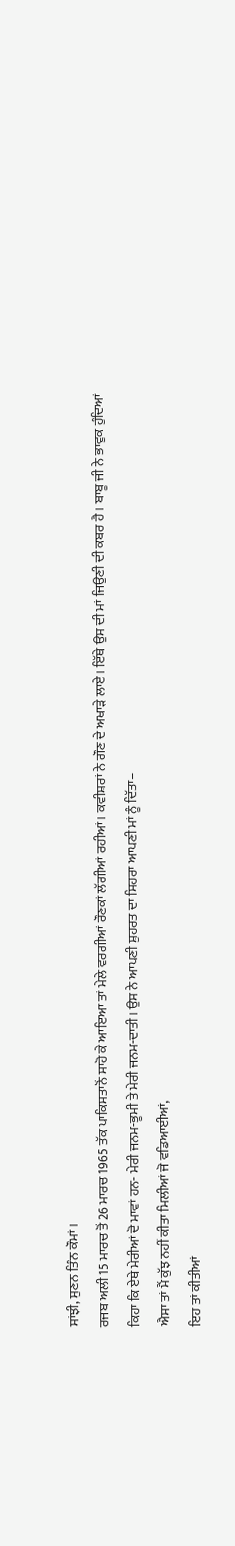ਸਾਂਝੀ, ਸੁਣਨ ਤਿੰਨ ਕੌਮਾਂ।
ਰਜਬ ਅਲੀ 15 ਮਾਰਚ ਤੋਂ 26 ਮਾਰਚ 1965 ਤੱਕ ਪਾਕਿਸਤਾਨੋਂ ਸਾਹੋ ਕੇ ਆਇਆ ਤਾਂ ਮੇਲੇ ਵਰਗੀਆਂ ਰੌਣਕਾਂ ਲੱਗੀਆਂ ਰਹੀਆਂ। ਕਵੀਸ਼ਰਾਂ ਨੇ ਗੌਣ ਦੇ ਅਖਾੜੇ ਲਾਏ। ਇੱਥੇ ਉਸ ਦੀ ਮਾਂ ਜਿਉਣੀ ਦੀ ਕਬਰ ਹੈ। ਬਾਬੂ ਜੀ ਨੇ ਭਾਵੁਕ ਹੁੰਦਿਆਂ ਕਿਹਾ ਕਿ ਏਥੇ ਮੇਰੀਆਂ ਦੋ ਮਾਵਾਂ ਹਨ- ਮੇਰੀ ਜਨਮ-ਭੂਮੀ ਤੇ ਮੇਰੀ ਜਨਮ-ਦਾਤੀ। ਉਸ ਨੇ ਆਪਣੀ ਸ਼ੁਹਰਤ ਦਾ ਸਿਹਰਾ ਆਪਣੀ ਮਾਂ ਨੂੰ ਦਿੱਤਾ–
ਐਸਾ ਤਾਂ ਮੈਂ ਕੁੱਝ ਨਹੀਂ ਕੀਤਾ ਮਿਲੀਆਂ ਜੋ ਵਡਿਆਈਆਂ,
ਇਹ ਤਾਂ ਕੀਤੀਆਂ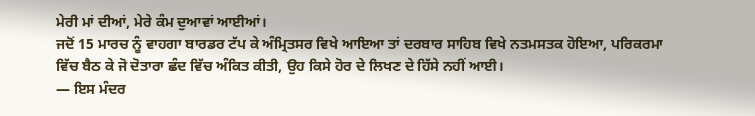ਮੇਰੀ ਮਾਂ ਦੀਆਂ, ਮੇਰੇ ਕੰਮ ਦੁਆਵਾਂ ਆਈਆਂ।
ਜਦੋਂ 15 ਮਾਰਚ ਨੂੰ ਵਾਹਗਾ ਬਾਰਡਰ ਟੱਪ ਕੇ ਅੰਮ੍ਰਿਤਸਰ ਵਿਖੇ ਆਇਆ ਤਾਂ ਦਰਬਾਰ ਸਾਹਿਬ ਵਿਖੇ ਨਤਮਸਤਕ ਹੋਇਆ, ਪਰਿਕਰਮਾ ਵਿੱਚ ਬੈਠ ਕੇ ਜੋ ਦੋਤਾਰਾ ਛੰਦ ਵਿੱਚ ਅੰਕਿਤ ਕੀਤੀ, ਉਹ ਕਿਸੇ ਹੋਰ ਦੇ ਲਿਖਣ ਦੇ ਹਿੱਸੇ ਨਹੀਂ ਆਈ।
— ਇਸ ਮੰਦਰ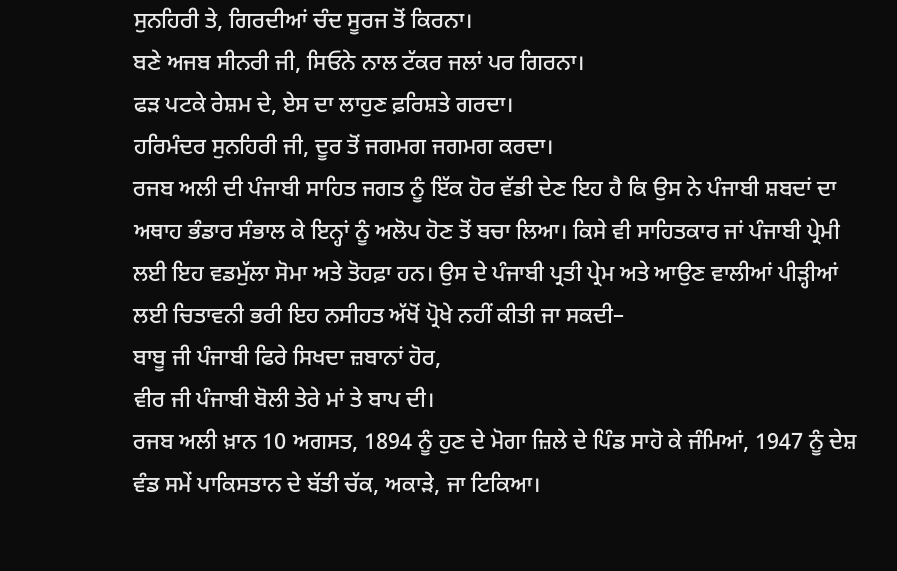ਸੁਨਹਿਰੀ ਤੇ, ਗਿਰਦੀਆਂ ਚੰਦ ਸੂਰਜ ਤੋਂ ਕਿਰਨਾ।
ਬਣੇ ਅਜਬ ਸੀਨਰੀ ਜੀ, ਸਿਓਨੇ ਨਾਲ ਟੱਕਰ ਜਲਾਂ ਪਰ ਗਿਰਨਾ।
ਫੜ ਪਟਕੇ ਰੇਸ਼ਮ ਦੇ, ਏਸ ਦਾ ਲਾਹੁਣ ਫ਼ਰਿਸ਼ਤੇ ਗਰਦਾ।
ਹਰਿਮੰਦਰ ਸੁਨਹਿਰੀ ਜੀ, ਦੂਰ ਤੋਂ ਜਗਮਗ ਜਗਮਗ ਕਰਦਾ।
ਰਜਬ ਅਲੀ ਦੀ ਪੰਜਾਬੀ ਸਾਹਿਤ ਜਗਤ ਨੂੰ ਇੱਕ ਹੋਰ ਵੱਡੀ ਦੇਣ ਇਹ ਹੈ ਕਿ ਉਸ ਨੇ ਪੰਜਾਬੀ ਸ਼ਬਦਾਂ ਦਾ ਅਥਾਹ ਭੰਡਾਰ ਸੰਭਾਲ ਕੇ ਇਨ੍ਹਾਂ ਨੂੰ ਅਲੋਪ ਹੋਣ ਤੋਂ ਬਚਾ ਲਿਆ। ਕਿਸੇ ਵੀ ਸਾਹਿਤਕਾਰ ਜਾਂ ਪੰਜਾਬੀ ਪ੍ਰੇਮੀ ਲਈ ਇਹ ਵਡਮੁੱਲਾ ਸੋਮਾ ਅਤੇ ਤੋਹਫ਼ਾ ਹਨ। ਉਸ ਦੇ ਪੰਜਾਬੀ ਪ੍ਰਤੀ ਪ੍ਰੇਮ ਅਤੇ ਆਉਣ ਵਾਲੀਆਂ ਪੀੜ੍ਹੀਆਂ ਲਈ ਚਿਤਾਵਨੀ ਭਰੀ ਇਹ ਨਸੀਹਤ ਅੱਖੋਂ ਪ੍ਰੋਖੇ ਨਹੀਂ ਕੀਤੀ ਜਾ ਸਕਦੀ–
ਬਾਬੂ ਜੀ ਪੰਜਾਬੀ ਫਿਰੇ ਸਿਖਦਾ ਜ਼ਬਾਨਾਂ ਹੋਰ,
ਵੀਰ ਜੀ ਪੰਜਾਬੀ ਬੋਲੀ ਤੇਰੇ ਮਾਂ ਤੇ ਬਾਪ ਦੀ।
ਰਜਬ ਅਲੀ ਖ਼ਾਨ 10 ਅਗਸਤ, 1894 ਨੂੰ ਹੁਣ ਦੇ ਮੋਗਾ ਜ਼ਿਲੇ ਦੇ ਪਿੰਡ ਸਾਹੋ ਕੇ ਜੰਮਿਆਂ, 1947 ਨੂੰ ਦੇਸ਼ ਵੰਡ ਸਮੇਂ ਪਾਕਿਸਤਾਨ ਦੇ ਬੱਤੀ ਚੱਕ, ਅਕਾੜੇ, ਜਾ ਟਿਕਿਆ।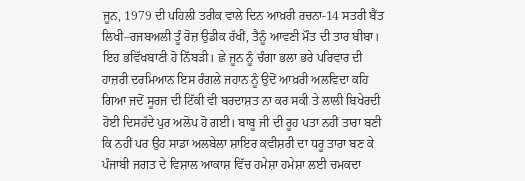ਜੂਨ, 1979 ਦੀ ਪਹਿਲੀ ਤਰੀਕ ਵਾਲੇ ਦਿਨ ਆਖ਼ਰੀ ਰਚਨਾ-14 ਸਤਰੀ ਬੈਂਤ ਲਿਖੀ–ਰਜਬਅਲੀ ਤੂੰ ਰੋਜ਼ ਉਡੀਕ ਰੱਖੀਂ, ਤੈਨੂੰ ਆਵਣੀ ਮੌਤ ਦੀ ਤਾਰ ਬੀਬਾ। ਇਹ ਭਵਿੱਖਬਾਣੀ ਹੋ ਨਿੱਬੜੀ। ਛੇ ਜੂਨ ਨੂੰ ਚੰਗਾ ਭਲਾ ਭਰੇ ਪਰਿਵਾਰ ਦੀ ਹਾਜ਼ਰੀ ਦਰਮਿਆਨ ਇਸ ਰੰਗਲੇ ਜਹਾਨ ਨੂੰ ਉਦੋਂ ਆਖ਼ਰੀ ਅਲਵਿਦਾ ਕਹਿ ਗਿਆ ਜਦੋਂ ਸੂਰਜ ਦੀ ਟਿੱਕੀ ਵੀ ਬਰਦਾਸ਼ਤ ਨਾ ਕਰ ਸਕੀ ਤੇ ਲਾਲੀ ਬਿਖੇਰਦੀ ਹੋਈ ਦਿਸਹੱਦੇ ਪੁਰ ਅਲੋਪ ਹੋ ਗਈ। ਬਾਬੂ ਜੀ ਦੀ ਰੂਹ ਪਤਾ ਨਹੀਂ ਤਾਰਾ ਬਣੀ ਕਿ ਨਹੀਂ ਪਰ ਉਹ ਸਾਡਾ ਅਲਬੇਲਾ ਸ਼ਾਇਰ ਕਵੀਸ਼ਰੀ ਦਾ ਧਰੂ ਤਾਰਾ ਬਣ ਕੇ ਪੰਜਾਬੀ ਜਗਤ ਦੇ ਵਿਸ਼ਾਲ ਆਕਾਸ਼ ਵਿੱਚ ਹਮੇਸ਼ਾ ਹਮੇਸ਼ਾ ਲਈ ਚਮਕਦਾ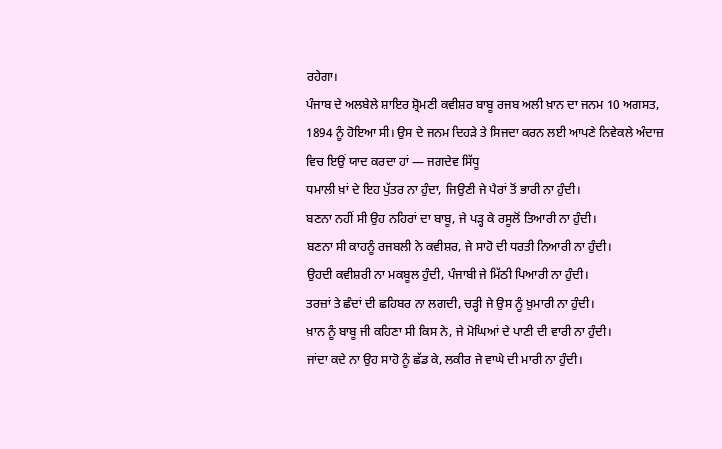ਰਹੇਗਾ।
ਪੰਜਾਬ ਦੇ ਅਲਬੇਲੇ ਸ਼ਾਇਰ ਸ਼੍ਰੋਮਣੀ ਕਵੀਸ਼ਰ ਬਾਬੂ ਰਜਬ ਅਲੀ ਖ਼ਾਨ ਦਾ ਜਨਮ 10 ਅਗਸਤ, 1894 ਨੂੰ ਹੋਇਆ ਸੀ। ਉਸ ਦੇ ਜਨਮ ਦਿਹੜੇ ਤੇ ਸਿਜਦਾ ਕਰਨ ਲਈ ਆਪਣੇ ਨਿਵੇਕਲੇ ਅੰਦਾਜ਼ ਵਿਚ ਇਉਂ ਯਾਦ ਕਰਦਾ ਹਾਂ — ਜਗਦੇਵ ਸਿੱਧੂ
ਧਮਾਲੀ ਖ਼ਾਂ ਦੇ ਇਹ ਪੁੱਤਰ ਨਾ ਹੁੰਦਾ, ਜਿਉਣੀ ਜੇ ਪੈਰਾਂ ਤੋਂ ਭਾਰੀ ਨਾ ਹੁੰਦੀ।
ਬਣਨਾ ਨਹੀਂ ਸੀ ਉਹ ਨਹਿਰਾਂ ਦਾ ਬਾਬੂ, ਜੇ ਪੜ੍ਹ ਕੇ ਰਸੂਲੋਂ ਤਿਆਰੀ ਨਾ ਹੁੰਦੀ।
ਬਣਨਾ ਸੀ ਕਾਹਨੂੰ ਰਜਬਲੀ ਨੇ ਕਵੀਸ਼ਰ, ਜੇ ਸਾਹੋ ਦੀ ਧਰਤੀ ਨਿਆਰੀ ਨਾ ਹੁੰਦੀ।
ਉਹਦੀ ਕਵੀਸ਼ਰੀ ਨਾ ਮਕਬੂਲ ਹੁੰਦੀ, ਪੰਜਾਬੀ ਜੇ ਮਿੱਠੀ ਪਿਆਰੀ ਨਾ ਹੁੰਦੀ।
ਤਰਜ਼ਾਂ ਤੇ ਛੰਦਾਂ ਦੀ ਛਹਿਬਰ ਨਾ ਲਗਦੀ, ਚੜ੍ਹੀ ਜੇ ਉਸ ਨੂੰ ਖ਼ੁਮਾਰੀ ਨਾ ਹੁੰਦੀ।
ਖ਼ਾਨ ਨੂੰ ਬਾਬੂ ਜੀ ਕਹਿਣਾ ਸੀ ਕਿਸ ਨੇ, ਜੇ ਮੋਘਿਆਂ ਦੇ ਪਾਣੀ ਦੀ ਵਾਰੀ ਨਾ ਹੁੰਦੀ।
ਜਾਂਦਾ ਕਦੇ ਨਾ ਉਹ ਸਾਹੋ ਨੂੰ ਛੱਡ ਕੇ, ਲਕੀਰ ਜੇ ਵਾਘੇ ਦੀ ਮਾਰੀ ਨਾ ਹੁੰਦੀ।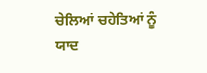ਚੇਲਿਆਂ ਚਹੇਤਿਆਂ ਨੂੰ ਯਾਦ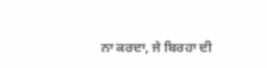ਨਾ ਕਰਦਾ, ਜੇ ਬਿਰਹਾ ਦੀ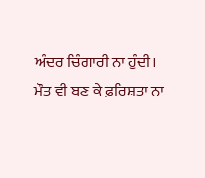ਅੰਦਰ ਚਿੰਗਾਰੀ ਨਾ ਹੁੰਦੀ।
ਮੌਤ ਵੀ ਬਣ ਕੇ ਫ਼ਰਿਸ਼ਤਾ ਨਾ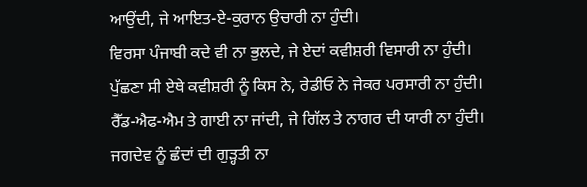ਆਉਂਦੀ, ਜੇ ਆਇਤ-ਏ-ਕੁਰਾਨ ਉਚਾਰੀ ਨਾ ਹੁੰਦੀ।
ਵਿਰਸਾ ਪੰਜਾਬੀ ਕਦੇ ਵੀ ਨਾ ਭੁਲਦੇ, ਜੇ ਏਦਾਂ ਕਵੀਸ਼ਰੀ ਵਿਸਾਰੀ ਨਾ ਹੁੰਦੀ।
ਪੁੱਛਣਾ ਸੀ ਏਥੇ ਕਵੀਸ਼ਰੀ ਨੂੰ ਕਿਸ ਨੇ, ਰੇਡੀਓ ਨੇ ਜੇਕਰ ਪਰਸਾਰੀ ਨਾ ਹੁੰਦੀ।
ਰੈੱਡ-ਐਫ-ਐਮ ਤੇ ਗਾਈ ਨਾ ਜਾਂਦੀ, ਜੇ ਗਿੱਲ ਤੇ ਨਾਗਰ ਦੀ ਯਾਰੀ ਨਾ ਹੁੰਦੀ।
ਜਗਦੇਵ ਨੂੰ ਛੰਦਾਂ ਦੀ ਗੁੜ੍ਹਤੀ ਨਾ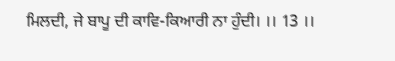ਮਿਲਦੀ, ਜੇ ਬਾਪੂ ਦੀ ਕਾਵਿ-ਕਿਆਰੀ ਨਾ ਹੁੰਦੀ। ।। 13 ।।